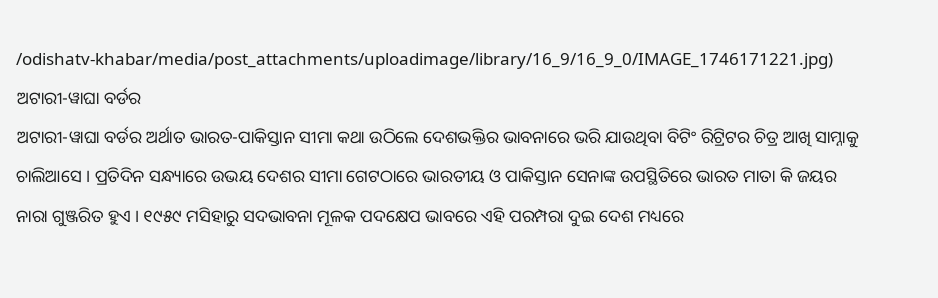/odishatv-khabar/media/post_attachments/uploadimage/library/16_9/16_9_0/IMAGE_1746171221.jpg)
ଅଟାରୀ-ୱାଘା ବର୍ଡର
ଅଟାରୀ-ୱାଘା ବର୍ଡର ଅର୍ଥାତ ଭାରତ-ପାକିସ୍ତାନ ସୀମା କଥା ଉଠିଲେ ଦେଶଭକ୍ତିର ଭାବନାରେ ଭରି ଯାଉଥିବା ବିଟିଂ ରିଟ୍ରିଟର ଚିତ୍ର ଆଖି ସାମ୍ନାକୁ ଚାଲିଆସେ । ପ୍ରତିଦିନ ସନ୍ଧ୍ୟାରେ ଉଭୟ ଦେଶର ସୀମା ଗେଟଠାରେ ଭାରତୀୟ ଓ ପାକିସ୍ତାନ ସେନାଙ୍କ ଉପସ୍ଥିତିରେ ଭାରତ ମାତା କି ଜୟର ନାରା ଗୁଞ୍ଜରିତ ହୁଏ । ୧୯୫୯ ମସିହାରୁ ସଦଭାବନା ମୂଳକ ପଦକ୍ଷେପ ଭାବରେ ଏହି ପରମ୍ପରା ଦୁଇ ଦେଶ ମଧ୍ୟରେ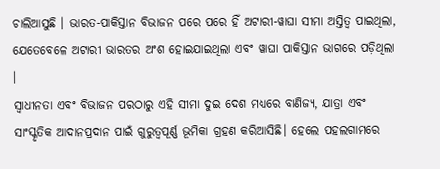ଚାଲିଆସୁଛି । ଭାରତ-ପାକିସ୍ତାନ ବିଭାଜନ ପରେ ପରେ ହିଁ ଅଟାରୀ-ୱାଘା ସୀମା ଅସ୍ତିତ୍ୱ ପାଇଥିଲା, ଯେତେବେଳେ ଅଟାରୀ ଭାରତର ଅଂଶ ହୋଇଯାଇଥିଲା ଏବଂ ୱାଘା ପାକିସ୍ତାନ ଭାଗରେ ପଡ଼ିଥିଲା ।
ସ୍ୱାଧୀନତା ଏବଂ ବିଭାଜନ ପରଠାରୁ ଏହି ସୀମା ଦୁଇ ଦେଶ ମଧ୍ୟରେ ବାଣିଜ୍ୟ, ଯାତ୍ରା ଏବଂ ସାଂସ୍କୃତିକ ଆଦାନପ୍ରଦାନ ପାଇଁ ଗୁରୁତ୍ୱପୂର୍ଣ୍ଣ ଭୂମିକା ଗ୍ରହଣ କରିଆସିଛି। ହେଲେ ପହଲଗାମରେ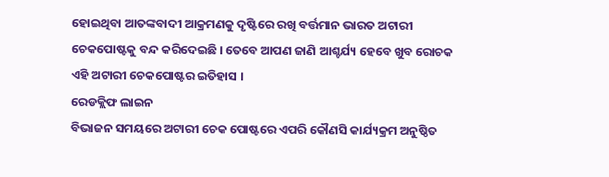ହୋଇଥିବା ଆତଙ୍କବାଦୀ ଆକ୍ରମଣକୁ ଦୃଷ୍ଟିରେ ରଖି ବର୍ତ୍ତମାନ ଭାରତ ଅଟାରୀ ଚେକପୋଷ୍ଟକୁ ବନ୍ଦ କରିଦେଇଛି । ତେବେ ଆପଣ ଜାଣି ଆଶ୍ଚର୍ଯ୍ୟ ହେବେ ଖୁବ ରୋଚକ ଏହି ଅଟାରୀ ଚେକପୋଷ୍ଟର ଇତିହାସ ।
ରେଡକ୍ଲିଫ ଲାଇନ
ବିଭାଜନ ସମୟରେ ଅଟାରୀ ଚେକ ପୋଷ୍ଟରେ ଏପରି କୌଣସି କାର୍ଯ୍ୟକ୍ରମ ଅନୁଷ୍ଠିତ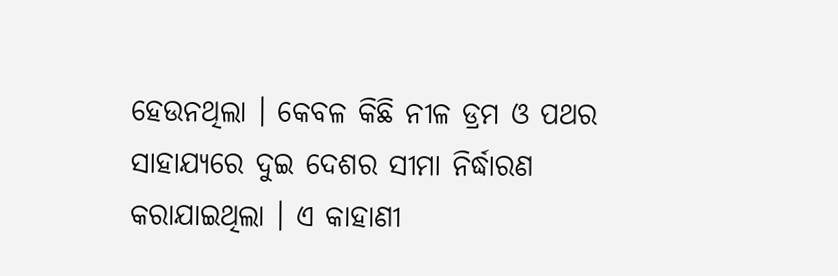ହେଉନଥିଲା । କେବଳ କିଛି ନୀଳ ଡ୍ରମ ଓ ପଥର ସାହାଯ୍ୟରେ ଦୁଇ ଦେଶର ସୀମା ନିର୍ଦ୍ଧାରଣ କରାଯାଇଥିଲା । ଏ କାହାଣୀ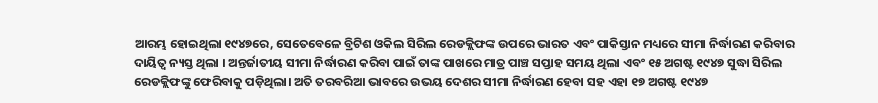ଆରମ୍ଭ ହୋଇଥିଲା ୧୯୪୭ରେ, ସେତେବେଳେ ବ୍ରିଟିଶ ଓକିଲ ସିରିଲ ରେଡକ୍ଲିଫଙ୍କ ଉପରେ ଭାରତ ଏବଂ ପାକିସ୍ତାନ ମଧ୍ୟରେ ସୀମା ନିର୍ଦ୍ଧାରଣ କରିବାର ଦାୟିତ୍ୱ ନ୍ୟସ୍ତ ଥିଲା । ଅନ୍ତର୍ଜାତୀୟ ସୀମା ନିର୍ଦ୍ଧାରଣ କରିବା ପାଇଁ ତାଙ୍କ ପାଖରେ ମାତ୍ର ପାଞ୍ଚ ସପ୍ତାହ ସମୟ ଥିଲା ଏବଂ ୧୫ ଅଗଷ୍ଟ ୧୯୪୭ ସୁଦ୍ଧା ସିରିଲ ରେଡକ୍ଲିଫଙ୍କୁ ଫେରିବାକୁ ପଡ଼ିଥିଲା। ଅତି ତରବରିଆ ଭାବରେ ଉଭୟ ଦେଶର ସୀମା ନିର୍ଦ୍ଧାରଣ ହେବା ସହ ଏହା ୧୭ ଅଗଷ୍ଟ ୧୯୪୭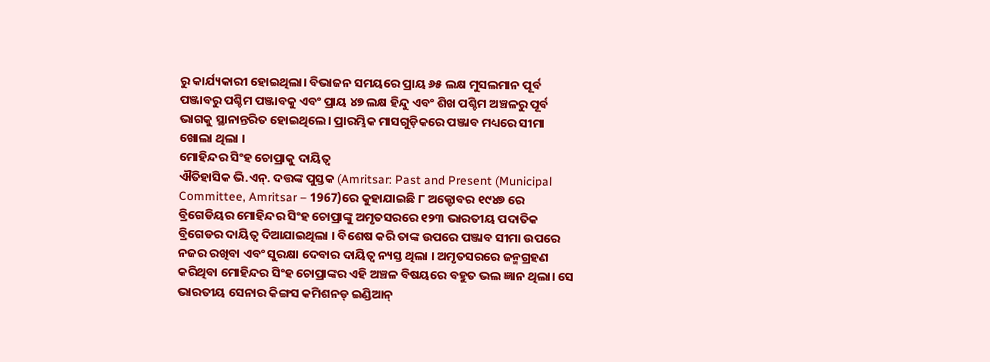ରୁ କାର୍ଯ୍ୟକାରୀ ହୋଇଥିଲା। ବିଭାଜନ ସମୟରେ ପ୍ରାୟ ୬୫ ଲକ୍ଷ ମୁସଲମାନ ପୂର୍ବ ପଞ୍ଜାବରୁ ପଶ୍ଚିମ ପଞ୍ଜାବକୁ ଏବଂ ପ୍ରାୟ ୪୭ ଲକ୍ଷ ହିନ୍ଦୁ ଏବଂ ଶିଖ ପଶ୍ଚିମ ଅଞ୍ଚଳରୁ ପୂର୍ବ ଭାଗକୁ ସ୍ଥାନାନ୍ତରିତ ହୋଇଥିଲେ। ପ୍ରାରମ୍ଭିକ ମାସଗୁଡ଼ିକରେ ପଞ୍ଜାବ ମଧ୍ୟରେ ସୀମା ଖୋଲା ଥିଲା ।
ମୋହିନ୍ଦର ସିଂହ ଚୋପ୍ରାକୁ ଦାୟିତ୍ୱ
ଐତିହାସିକ ଭି.ଏନ୍. ଦତ୍ତଙ୍କ ପୁସ୍ତକ (Amritsar: Past and Present (Municipal Committee, Amritsar – 1967)ରେ କୁହାଯାଇଛି ୮ ଅକ୍ଟୋବର ୧୯୪୭ ରେ ବ୍ରିଗେଡିୟର ମୋହିନ୍ଦର ସିଂହ ଚୋପ୍ରାଙ୍କୁ ଅମୃତସରରେ ୧୨୩ ଭାରତୀୟ ପଦାତିକ ବ୍ରିଗେଡର ଦାୟିତ୍ୱ ଦିଆଯାଇଥିଲା । ବିଶେଷ କରି ତାଙ୍କ ଉପରେ ପଞ୍ଜାବ ସୀମା ଉପରେ ନଜର ରଖିବା ଏବଂ ସୁରକ୍ଷା ଦେବାର ଦାୟିତ୍ୱ ନ୍ୟସ୍ତ ଥିଲା । ଅମୃତସରରେ ଜନ୍ମଗ୍ରହଣ କରିଥିବା ମୋହିନ୍ଦର ସିଂହ ଚୋପ୍ରାଙ୍କର ଏହି ଅଞ୍ଚଳ ବିଷୟରେ ବହୁତ ଭଲ ଜ୍ଞାନ ଥିଲା। ସେ ଭାରତୀୟ ସେନାର କିଙ୍ଗସ କମିଶନଡ୍ ଇଣ୍ଡିଆନ୍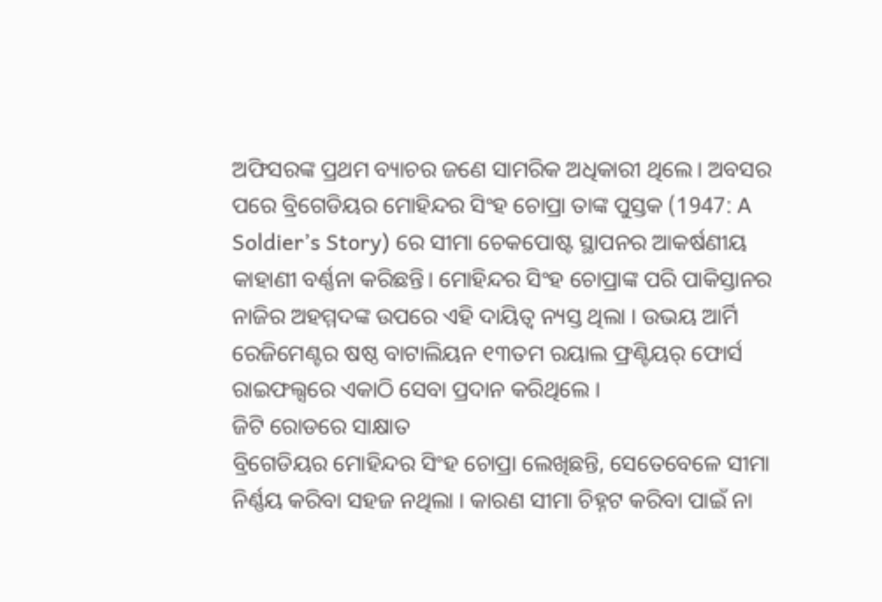ଅଫିସରଙ୍କ ପ୍ରଥମ ବ୍ୟାଚର ଜଣେ ସାମରିକ ଅଧିକାରୀ ଥିଲେ। ଅବସର ପରେ ବ୍ରିଗେଡିୟର ମୋହିନ୍ଦର ସିଂହ ଚୋପ୍ରା ତାଙ୍କ ପୁସ୍ତକ (1947: A Soldier’s Story) ରେ ସୀମା ଚେକପୋଷ୍ଟ ସ୍ଥାପନର ଆକର୍ଷଣୀୟ କାହାଣୀ ବର୍ଣ୍ଣନା କରିଛନ୍ତି। ମୋହିନ୍ଦର ସିଂହ ଚୋପ୍ରାଙ୍କ ପରି ପାକିସ୍ତାନର ନାଜିର ଅହମ୍ମଦଙ୍କ ଉପରେ ଏହି ଦାୟିତ୍ୱ ନ୍ୟସ୍ତ ଥିଲା । ଉଭୟ ଆର୍ମି ରେଜିମେଣ୍ଟର ଷଷ୍ଠ ବାଟାଲିୟନ ୧୩ତମ ରୟାଲ ଫ୍ରଣ୍ଟିୟର୍ ଫୋର୍ସ ରାଇଫଲ୍ସରେ ଏକାଠି ସେବା ପ୍ରଦାନ କରିଥିଲେ ।
ଜିଟି ରୋଡରେ ସାକ୍ଷାତ
ବ୍ରିଗେଡିୟର ମୋହିନ୍ଦର ସିଂହ ଚୋପ୍ରା ଲେଖିଛନ୍ତି, ସେତେବେଳେ ସୀମା ନିର୍ଣ୍ଣୟ କରିବା ସହଜ ନଥିଲା । କାରଣ ସୀମା ଚିହ୍ନଟ କରିବା ପାଇଁ ନା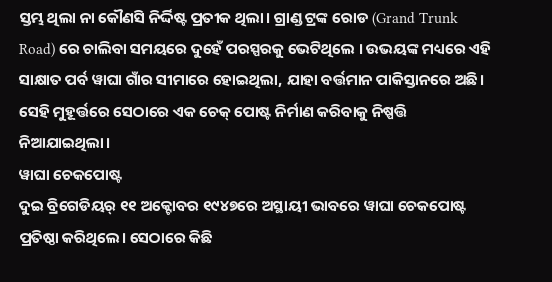ସ୍ତମ୍ଭ ଥିଲା ନା କୌଣସି ନିର୍ଦ୍ଦିଷ୍ଟ ପ୍ରତୀକ ଥିଲା। ଗ୍ରାଣ୍ଡ ଟ୍ରଙ୍କ ରୋଡ (Grand Trunk Road) ରେ ଚାଲିବା ସମୟରେ ଦୁହେଁ ପରସ୍ପରକୁ ଭେଟିଥିଲେ । ଉଭୟଙ୍କ ମଧ୍ୟରେ ଏହି ସାକ୍ଷାତ ପର୍ବ ୱାଘା ଗାଁର ସୀମାରେ ହୋଇଥିଲା, ଯାହା ବର୍ତ୍ତମାନ ପାକିସ୍ତାନରେ ଅଛି। ସେହି ମୁହୂର୍ତ୍ତରେ ସେଠାରେ ଏକ ଚେକ୍ ପୋଷ୍ଟ ନିର୍ମାଣ କରିବାକୁ ନିଷ୍ପତ୍ତି ନିଆଯାଇଥିଲା।
ୱାଘା ଚେକପୋଷ୍ଟ
ଦୁଇ ବ୍ରିଗେଡିୟର୍ ୧୧ ଅକ୍ଟୋବର ୧୯୪୭ରେ ଅସ୍ଥାୟୀ ଭାବରେ ୱାଘା ଚେକପୋଷ୍ଟ ପ୍ରତିଷ୍ଠା କରିଥିଲେ। ସେଠାରେ କିଛି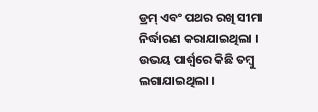ଡ୍ରମ୍ ଏବଂ ପଥର ରଖି ସୀମା ନିର୍ଦ୍ଧାରଣ କରାଯାଇଥିଲା । ଉଭୟ ପାର୍ଶ୍ୱରେ କିଛି ତମ୍ବୁ ଲଗାଯାଇଥିଲା ।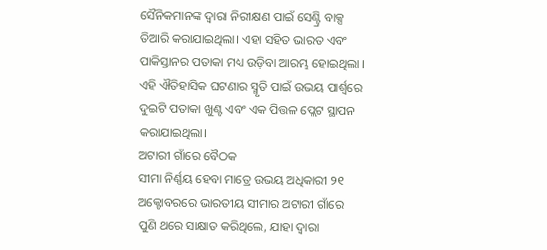ସୈନିକମାନଙ୍କ ଦ୍ୱାରା ନିରୀକ୍ଷଣ ପାଇଁ ସେଣ୍ଟ୍ରି ବାକ୍ସ ତିଆରି କରାଯାଇଥିଲା। ଏହା ସହିତ ଭାରତ ଏବଂ ପାକିସ୍ତାନର ପତାକା ମଧ୍ୟ ଉଡ଼ିବା ଆରମ୍ଭ ହୋଇଥିଲା । ଏହି ଐତିହାସିକ ଘଟଣାର ସ୍ମୃତି ପାଇଁ ଉଭୟ ପାର୍ଶ୍ୱରେ ଦୁଇଟି ପତାକା ଖୁଣ୍ଟ ଏବଂ ଏକ ପିତ୍ତଳ ପ୍ଲେଟ ସ୍ଥାପନ କରାଯାଇଥିଲା।
ଅଟାରୀ ଗାଁରେ ବୈଠକ
ସୀମା ନିର୍ଣ୍ଣୟ ହେବା ମାତ୍ରେ ଉଭୟ ଅଧିକାରୀ ୨୧ ଅକ୍ଟୋବରରେ ଭାରତୀୟ ସୀମାର ଅଟାରୀ ଗାଁରେ ପୁଣି ଥରେ ସାକ୍ଷାତ କରିଥିଲେ, ଯାହା ଦ୍ଵାରା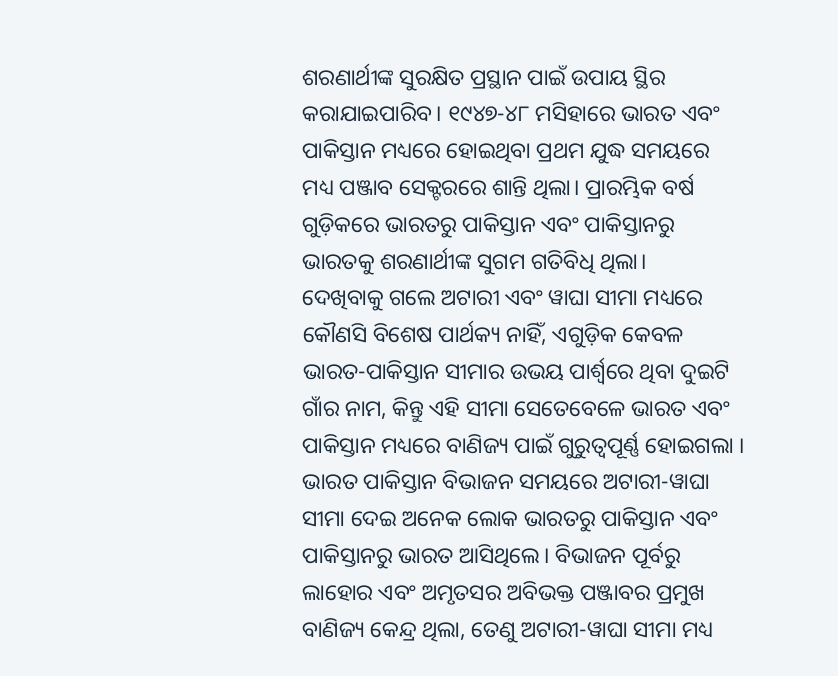ଶରଣାର୍ଥୀଙ୍କ ସୁରକ୍ଷିତ ପ୍ରସ୍ଥାନ ପାଇଁ ଉପାୟ ସ୍ଥିର କରାଯାଇପାରିବ। ୧୯୪୭-୪୮ ମସିହାରେ ଭାରତ ଏବଂ ପାକିସ୍ତାନ ମଧ୍ୟରେ ହୋଇଥିବା ପ୍ରଥମ ଯୁଦ୍ଧ ସମୟରେ ମଧ୍ୟ ପଞ୍ଜାବ ସେକ୍ଟରରେ ଶାନ୍ତି ଥିଲା। ପ୍ରାରମ୍ଭିକ ବର୍ଷ ଗୁଡ଼ିକରେ ଭାରତରୁ ପାକିସ୍ତାନ ଏବଂ ପାକିସ୍ତାନରୁ ଭାରତକୁ ଶରଣାର୍ଥୀଙ୍କ ସୁଗମ ଗତିବିଧି ଥିଲା।
ଦେଖିବାକୁ ଗଲେ ଅଟାରୀ ଏବଂ ୱାଘା ସୀମା ମଧ୍ୟରେ କୌଣସି ବିଶେଷ ପାର୍ଥକ୍ୟ ନାହିଁ, ଏଗୁଡ଼ିକ କେବଳ ଭାରତ-ପାକିସ୍ତାନ ସୀମାର ଉଭୟ ପାର୍ଶ୍ୱରେ ଥିବା ଦୁଇଟି ଗାଁର ନାମ, କିନ୍ତୁ ଏହି ସୀମା ସେତେବେଳେ ଭାରତ ଏବଂ ପାକିସ୍ତାନ ମଧ୍ୟରେ ବାଣିଜ୍ୟ ପାଇଁ ଗୁରୁତ୍ୱପୂର୍ଣ୍ଣ ହୋଇଗଲା । ଭାରତ ପାକିସ୍ତାନ ବିଭାଜନ ସମୟରେ ଅଟାରୀ-ୱାଘା ସୀମା ଦେଇ ଅନେକ ଲୋକ ଭାରତରୁ ପାକିସ୍ତାନ ଏବଂ ପାକିସ୍ତାନରୁ ଭାରତ ଆସିଥିଲେ। ବିଭାଜନ ପୂର୍ବରୁ ଲାହୋର ଏବଂ ଅମୃତସର ଅବିଭକ୍ତ ପଞ୍ଜାବର ପ୍ରମୁଖ ବାଣିଜ୍ୟ କେନ୍ଦ୍ର ଥିଲା, ତେଣୁ ଅଟାରୀ-ୱାଘା ସୀମା ମଧ୍ୟ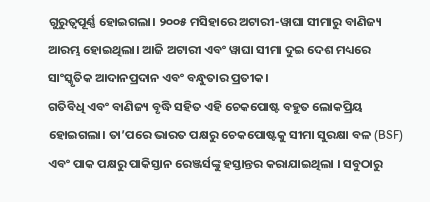ଗୁରୁତ୍ୱପୂର୍ଣ୍ଣ ହୋଇଗଲା। ୨୦୦୫ ମସିହାରେ ଅଟାରୀ-ୱାଘା ସୀମାରୁ ବାଣିଜ୍ୟ ଆରମ୍ଭ ହୋଇଥିଲା। ଆଜି ଅଟାରୀ ଏବଂ ୱାଘା ସୀମା ଦୁଇ ଦେଶ ମଧ୍ୟରେ ସାଂସ୍କୃତିକ ଆଦାନପ୍ରଦାନ ଏବଂ ବନ୍ଧୁତାର ପ୍ରତୀକ।
ଗତିବିଧି ଏବଂ ବାଣିଜ୍ୟ ବୃଦ୍ଧି ସହିତ ଏହି ଚେକପୋଷ୍ଟ ବହୁତ ଲୋକପ୍ରିୟ ହୋଇଗଲା। ତା’ପରେ ଭାରତ ପକ୍ଷରୁ ଚେକପୋଷ୍ଟକୁ ସୀମା ସୁରକ୍ଷା ବଳ (BSF) ଏବଂ ପାକ ପକ୍ଷରୁ ପାକିସ୍ତାନ ରେଞ୍ଜର୍ସଙ୍କୁ ହସ୍ତାନ୍ତର କରାଯାଇଥିଲା । ସବୁଠାରୁ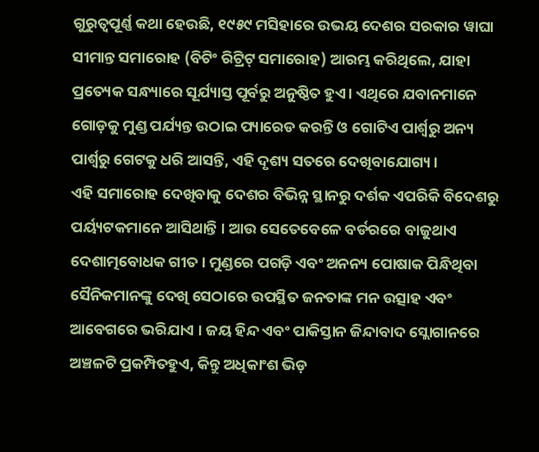ଗୁରୁତ୍ୱପୂର୍ଣ୍ଣ କଥା ହେଉଛି, ୧୯୫୯ ମସିହାରେ ଉଭୟ ଦେଶର ସରକାର ୱାଘା ସୀମାନ୍ତ ସମାରୋହ (ବିଟିଂ ରିଟ୍ରିଟ୍ ସମାରୋହ) ଆରମ୍ଭ କରିଥିଲେ, ଯାହା ପ୍ରତ୍ୟେକ ସନ୍ଧ୍ୟାରେ ସୂର୍ଯ୍ୟାସ୍ତ ପୂର୍ବରୁ ଅନୁଷ୍ଠିତ ହୁଏ। ଏଥିରେ ଯବାନମାନେ ଗୋଡ଼କୁ ମୁଣ୍ଡ ପର୍ଯ୍ୟନ୍ତ ଉଠାଇ ପ୍ୟାରେଡ କରନ୍ତି ଓ ଗୋଟିଏ ପାର୍ଶ୍ୱରୁ ଅନ୍ୟ ପାର୍ଶ୍ୱରୁ ଗେଟକୁ ଧରି ଆସନ୍ତି, ଏହି ଦୃଶ୍ୟ ସତରେ ଦେଖିବାଯୋଗ୍ୟ ।
ଏହି ସମାରୋହ ଦେଖିବାକୁ ଦେଶର ବିଭିନ୍ନ ସ୍ଥାନରୁ ଦର୍ଶକ ଏପରିକି ବିଦେଶରୁ ପର୍ୟ୍ୟଟକମାନେ ଆସିଥାନ୍ତି । ଆଉ ସେତେବେଳେ ବର୍ଡରରେ ବାଜୁଥାଏ ଦେଶାତ୍ମବୋଧକ ଗୀତ । ମୁଣ୍ଡରେ ପଗଡ଼ି ଏବଂ ଅନନ୍ୟ ପୋଷାକ ପିନ୍ଧିଥିବା ସୈନିକମାନଙ୍କୁ ଦେଖି ସେଠାରେ ଉପସ୍ଥିତ ଜନତାଙ୍କ ମନ ଉତ୍ସାହ ଏବଂ ଆବେଗରେ ଭରିଯାଏ । ଜୟ ହିନ୍ଦ ଏବଂ ପାକିସ୍ତାନ ଜିନ୍ଦାବାଦ ସ୍ଲୋଗାନରେ ଅଞ୍ଚଳଟି ପ୍ରକମ୍ପିତହୁଏ, କିନ୍ତୁ ଅଧିକାଂଶ ଭିଡ଼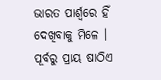ଭାରତ ପାର୍ଶ୍ୱରେ ହିଁ ଦେଖିବାକୁ ମିଳେ । ପୂର୍ବରୁ ପ୍ରାୟ ଷାଠିଏ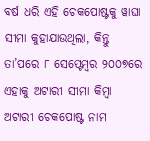ବର୍ଷ ଧରି ଏହି ଚେକପୋଷ୍ଟକୁ ୱାଘା ସୀମା କୁହାଯାଉଥିଲା, କିନ୍ତୁ ତା’ପରେ ୮ ସେପ୍ଟେମ୍ବର ୨୦୦୭ରେ ଏହାକୁ ଅଟାରୀ ସୀମା କିମ୍ବା ଅଟାରୀ ଚେକପୋଷ୍ଟ ନାମ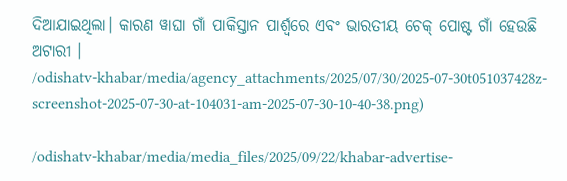ଦିଆଯାଇଥିଲା। କାରଣ ୱାଘା ଗାଁ ପାକିସ୍ତାନ ପାର୍ଶ୍ୱରେ ଏବଂ ଭାରତୀୟ ଚେକ୍ ପୋଷ୍ଟ ଗାଁ ହେଉଛି ଅଟାରୀ ।
/odishatv-khabar/media/agency_attachments/2025/07/30/2025-07-30t051037428z-screenshot-2025-07-30-at-104031-am-2025-07-30-10-40-38.png)

/odishatv-khabar/media/media_files/2025/09/22/khabar-advertise-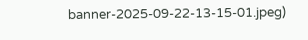banner-2025-09-22-13-15-01.jpeg)